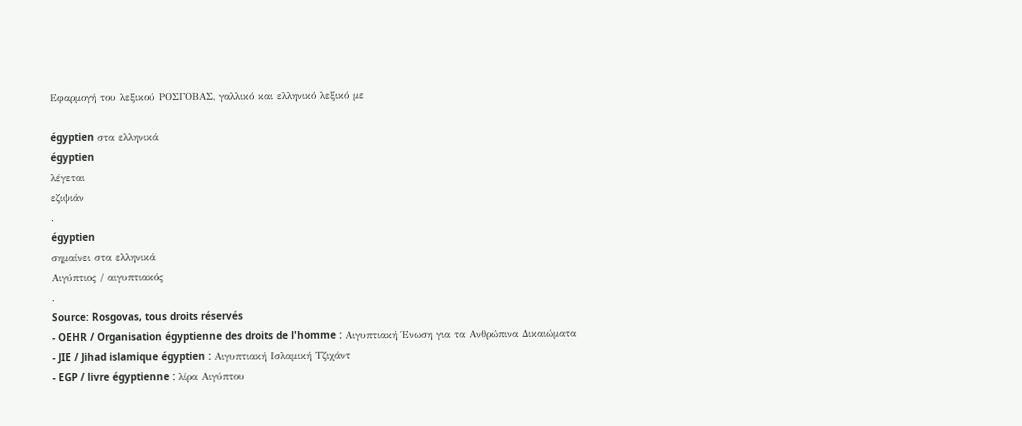Εφαρμογή του λεξικού ΡΟΣΓΟΒΑΣ, γαλλικό και ελληνικό λεξικό με

égyptien στα ελληνικά
égyptien
λέγεται
εζιψιάν
.
égyptien
σημαίνει στα ελληνικά
Αιγύπτιος / αιγυπτιακός
.
Source: Rosgovas, tous droits réservés
- OEHR / Organisation égyptienne des droits de l'homme : Αιγυπτιακή Ένωση για τα Ανθρώπινα Δικαιώματα
- JIE / Jihad islamique égyptien : Αιγυπτιακή Ισλαμική Τζιχάντ
- EGP / livre égyptienne : λίρα Αιγύπτου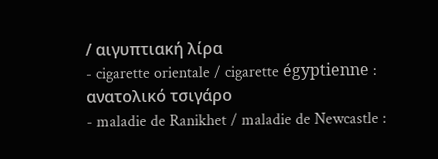/ αιγυπτιακή λίρα
- cigarette orientale / cigarette égyptienne : ανατολικό τσιγάρο
- maladie de Ranikhet / maladie de Newcastle :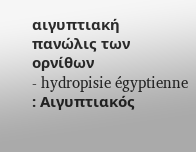αιγυπτιακή πανώλις των ορνίθων
- hydropisie égyptienne : Αιγυπτιακός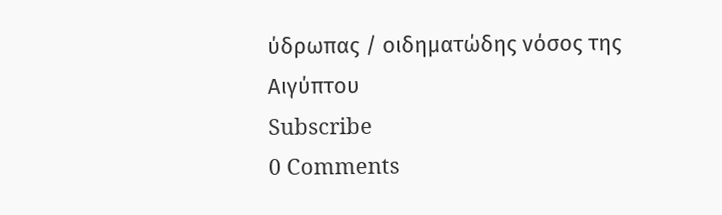ύδρωπας / οιδηματώδης νόσος της Αιγύπτου
Subscribe
0 Comments